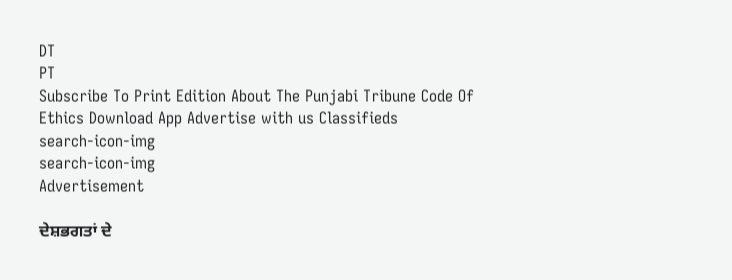DT
PT
Subscribe To Print Edition About The Punjabi Tribune Code Of Ethics Download App Advertise with us Classifieds
search-icon-img
search-icon-img
Advertisement

ਦੇਸ਼ਭਗਤਾਂ ਦੇ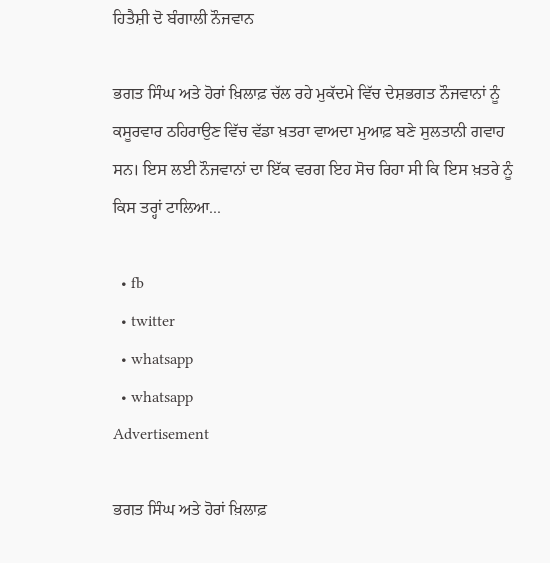ਹਿਤੈਸ਼ੀ ਦੋ ਬੰਗਾਲੀ ਨੌਜਵਾਨ

ਭਗਤ ਸਿੰਘ ਅਤੇ ਹੋਰਾਂ ਖ਼ਿਲਾਫ਼ ਚੱਲ ਰਹੇ ਮੁਕੱਦਮੇ ਵਿੱਚ ਦੇਸ਼ਭਗਤ ਨੌਜਵਾਨਾਂ ਨੂੰ ਕਸੂਰਵਾਰ ਠਹਿਰਾਉਣ ਵਿੱਚ ਵੱਡਾ ਖ਼ਤਰਾ ਵਾਅਦਾ ਮੁਆਫ਼ ਬਣੇ ਸੁਲਤਾਨੀ ਗਵਾਹ ਸਨ। ਇਸ ਲਈ ਨੌਜਵਾਨਾਂ ਦਾ ਇੱਕ ਵਰਗ ਇਹ ਸੋਚ ਰਿਹਾ ਸੀ ਕਿ ਇਸ ਖ਼ਤਰੇ ਨੂੰ ਕਿਸ ਤਰ੍ਹਾਂ ਟਾਲਿਆ...

  • fb
  • twitter
  • whatsapp
  • whatsapp
Advertisement

ਭਗਤ ਸਿੰਘ ਅਤੇ ਹੋਰਾਂ ਖ਼ਿਲਾਫ਼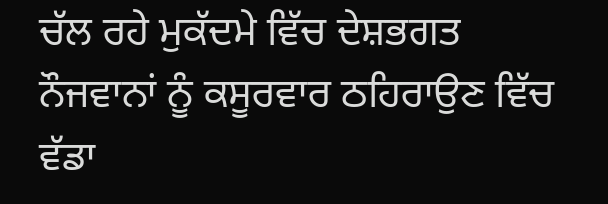ਚੱਲ ਰਹੇ ਮੁਕੱਦਮੇ ਵਿੱਚ ਦੇਸ਼ਭਗਤ ਨੌਜਵਾਨਾਂ ਨੂੰ ਕਸੂਰਵਾਰ ਠਹਿਰਾਉਣ ਵਿੱਚ ਵੱਡਾ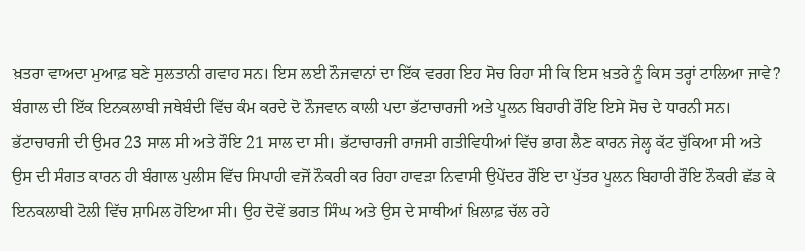ਖ਼ਤਰਾ ਵਾਅਦਾ ਮੁਆਫ਼ ਬਣੇ ਸੁਲਤਾਨੀ ਗਵਾਹ ਸਨ। ਇਸ ਲਈ ਨੌਜਵਾਨਾਂ ਦਾ ਇੱਕ ਵਰਗ ਇਹ ਸੋਚ ਰਿਹਾ ਸੀ ਕਿ ਇਸ ਖ਼ਤਰੇ ਨੂੰ ਕਿਸ ਤਰ੍ਹਾਂ ਟਾਲਿਆ ਜਾਵੇ? ਬੰਗਾਲ ਦੀ ਇੱਕ ਇਨਕਲਾਬੀ ਜਥੇਬੰਦੀ ਵਿੱਚ ਕੰਮ ਕਰਦੇ ਦੋ ਨੌਜਵਾਨ ਕਾਲੀ ਪਦਾ ਭੱਟਾਚਾਰਜੀ ਅਤੇ ਪੂਲਨ ਬਿਹਾਰੀ ਰੌਇ ਇਸੇ ਸੋਚ ਦੇ ਧਾਰਨੀ ਸਨ। ਭੱਟਾਚਾਰਜੀ ਦੀ ਉਮਰ 23 ਸਾਲ ਸੀ ਅਤੇ ਰੌਇ 21 ਸਾਲ ਦਾ ਸੀ। ਭੱਟਾਚਾਰਜੀ ਰਾਜਸੀ ਗਤੀਵਿਧੀਆਂ ਵਿੱਚ ਭਾਗ ਲੈਣ ਕਾਰਨ ਜੇਲ੍ਹ ਕੱਟ ਚੁੱਕਿਆ ਸੀ ਅਤੇ ਉਸ ਦੀ ਸੰਗਤ ਕਾਰਨ ਹੀ ਬੰਗਾਲ ਪੁਲੀਸ ਵਿੱਚ ਸਿਪਾਹੀ ਵਜੋਂ ਨੌਕਰੀ ਕਰ ਰਿਹਾ ਹਾਵੜਾ ਨਿਵਾਸੀ ਉਪੇਂਦਰ ਰੌਇ ਦਾ ਪੁੱਤਰ ਪੂਲਨ ਬਿਹਾਰੀ ਰੌਇ ਨੌਕਰੀ ਛੱਡ ਕੇ ਇਨਕਲਾਬੀ ਟੋਲੀ ਵਿੱਚ ਸ਼ਾਮਿਲ ਹੋਇਆ ਸੀ। ਉਹ ਦੋਵੇਂ ਭਗਤ ਸਿੰਘ ਅਤੇ ਉਸ ਦੇ ਸਾਥੀਆਂ ਖ਼ਿਲਾਫ਼ ਚੱਲ ਰਹੇ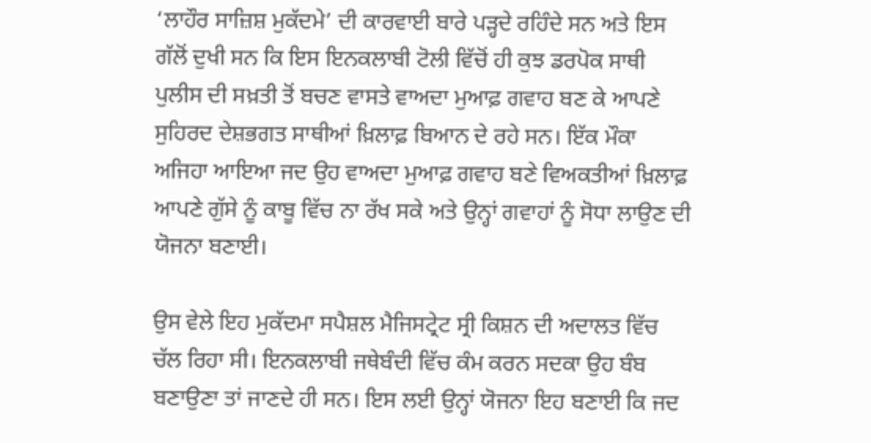‘ਲਾਹੌਰ ਸਾਜ਼ਿਸ਼ ਮੁਕੱਦਮੇ’ ਦੀ ਕਾਰਵਾਈ ਬਾਰੇ ਪੜ੍ਹਦੇ ਰਹਿੰਦੇ ਸਨ ਅਤੇ ਇਸ ਗੱਲੋਂ ਦੁਖੀ ਸਨ ਕਿ ਇਸ ਇਨਕਲਾਬੀ ਟੋਲੀ ਵਿੱਚੋਂ ਹੀ ਕੁਝ ਡਰਪੋਕ ਸਾਥੀ ਪੁਲੀਸ ਦੀ ਸਖ਼ਤੀ ਤੋਂ ਬਚਣ ਵਾਸਤੇ ਵਾਅਦਾ ਮੁਆਫ਼ ਗਵਾਹ ਬਣ ਕੇ ਆਪਣੇ ਸੁਹਿਰਦ ਦੇਸ਼ਭਗਤ ਸਾਥੀਆਂ ਖ਼ਿਲਾਫ਼ ਬਿਆਨ ਦੇ ਰਹੇ ਸਨ। ਇੱਕ ਮੌਕਾ ਅਜਿਹਾ ਆਇਆ ਜਦ ਉਹ ਵਾਅਦਾ ਮੁਆਫ਼ ਗਵਾਹ ਬਣੇ ਵਿਅਕਤੀਆਂ ਖ਼ਿਲਾਫ਼ ਆਪਣੇ ਗੁੱਸੇ ਨੂੰ ਕਾਬੂ ਵਿੱਚ ਨਾ ਰੱਖ ਸਕੇ ਅਤੇ ਉਨ੍ਹਾਂ ਗਵਾਹਾਂ ਨੂੰ ਸੋਧਾ ਲਾਉਣ ਦੀ ਯੋਜਨਾ ਬਣਾਈ।

ਉਸ ਵੇਲੇ ਇਹ ਮੁਕੱਦਮਾ ਸਪੈਸ਼ਲ ਮੈਜਿਸਟ੍ਰੇਟ ਸ੍ਰੀ ਕਿਸ਼ਨ ਦੀ ਅਦਾਲਤ ਵਿੱਚ ਚੱਲ ਰਿਹਾ ਸੀ। ਇਨਕਲਾਬੀ ਜਥੇਬੰਦੀ ਵਿੱਚ ਕੰਮ ਕਰਨ ਸਦਕਾ ਉਹ ਬੰਬ ਬਣਾਉਣਾ ਤਾਂ ਜਾਣਦੇ ਹੀ ਸਨ। ਇਸ ਲਈ ਉਨ੍ਹਾਂ ਯੋਜਨਾ ਇਹ ਬਣਾਈ ਕਿ ਜਦ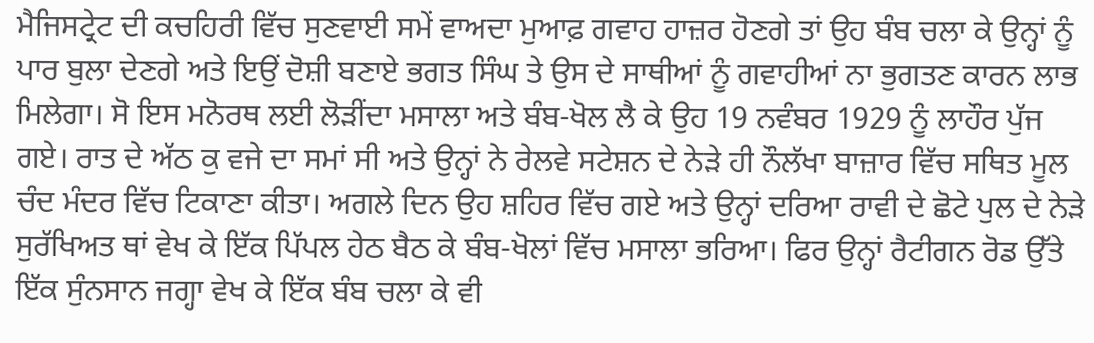ਮੈਜਿਸਟ੍ਰੇਟ ਦੀ ਕਚਹਿਰੀ ਵਿੱਚ ਸੁਣਵਾਈ ਸਮੇਂ ਵਾਅਦਾ ਮੁਆਫ਼ ਗਵਾਹ ਹਾਜ਼ਰ ਹੋਣਗੇ ਤਾਂ ਉਹ ਬੰਬ ਚਲਾ ਕੇ ਉਨ੍ਹਾਂ ਨੂੰ ਪਾਰ ਬੁਲਾ ਦੇਣਗੇ ਅਤੇ ਇਉਂ ਦੋਸ਼ੀ ਬਣਾਏ ਭਗਤ ਸਿੰਘ ਤੇ ਉਸ ਦੇ ਸਾਥੀਆਂ ਨੂੰ ਗਵਾਹੀਆਂ ਨਾ ਭੁਗਤਣ ਕਾਰਨ ਲਾਭ ਮਿਲੇਗਾ। ਸੋ ਇਸ ਮਨੋਰਥ ਲਈ ਲੋੜੀਂਦਾ ਮਸਾਲਾ ਅਤੇ ਬੰਬ-ਖੋਲ ਲੈ ਕੇ ਉਹ 19 ਨਵੰਬਰ 1929 ਨੂੰ ਲਾਹੌਰ ਪੁੱਜ ਗਏ। ਰਾਤ ਦੇ ਅੱਠ ਕੁ ਵਜੇ ਦਾ ਸਮਾਂ ਸੀ ਅਤੇ ਉਨ੍ਹਾਂ ਨੇ ਰੇਲਵੇ ਸਟੇਸ਼ਨ ਦੇ ਨੇੜੇ ਹੀ ਨੌਲੱਖਾ ਬਾਜ਼ਾਰ ਵਿੱਚ ਸਥਿਤ ਮੂਲ ਚੰਦ ਮੰਦਰ ਵਿੱਚ ਟਿਕਾਣਾ ਕੀਤਾ। ਅਗਲੇ ਦਿਨ ਉਹ ਸ਼ਹਿਰ ਵਿੱਚ ਗਏ ਅਤੇ ਉਨ੍ਹਾਂ ਦਰਿਆ ਰਾਵੀ ਦੇ ਛੋਟੇ ਪੁਲ ਦੇ ਨੇੜੇ ਸੁਰੱਖਿਅਤ ਥਾਂ ਵੇਖ ਕੇ ਇੱਕ ਪਿੱਪਲ ਹੇਠ ਬੈਠ ਕੇ ਬੰਬ-ਖੋਲਾਂ ਵਿੱਚ ਮਸਾਲਾ ਭਰਿਆ। ਫਿਰ ਉਨ੍ਹਾਂ ਰੈਟੀਗਨ ਰੋਡ ਉੱਤੇ ਇੱਕ ਸੁੰਨਸਾਨ ਜਗ੍ਹਾ ਵੇਖ ਕੇ ਇੱਕ ਬੰਬ ਚਲਾ ਕੇ ਵੀ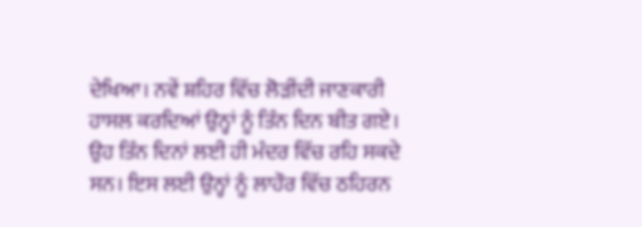ਦੇਖਿਆ। ਨਵੇਂ ਸ਼ਹਿਰ ਵਿੱਚ ਲੋੜੀਂਦੀ ਜਾਣਕਾਰੀ ਹਾਸਲ ਕਰਦਿਆਂ ਉਨ੍ਹਾਂ ਨੂੰ ਤਿੰਨ ਦਿਨ ਬੀਤ ਗਏ। ਉਹ ਤਿੰਨ ਦਿਨਾਂ ਲਈ ਹੀ ਮੰਦਰ ਵਿੱਚ ਰਹਿ ਸਕਦੇ ਸਨ। ਇਸ ਲਈ ਉਨ੍ਹਾਂ ਨੂੰ ਲਾਹੌਰ ਵਿੱਚ ਠਹਿਰਨ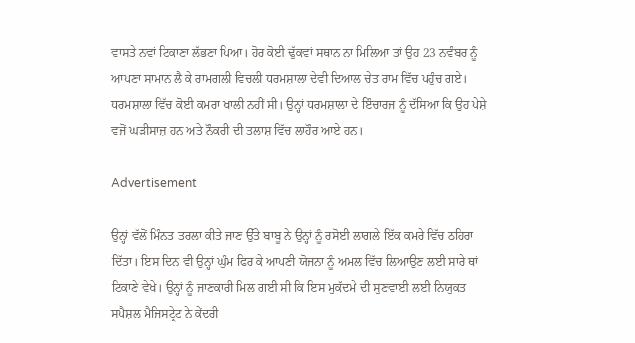ਵਾਸਤੇ ਨਵਾਂ ਟਿਕਾਣਾ ਲੱਭਣਾ ਪਿਆ। ਹੋਰ ਕੋਈ ਢੁੱਕਵਾਂ ਸਥਾਨ ਨਾ ਮਿਲਿਆ ਤਾਂ ਉਹ 23 ਨਵੰਬਰ ਨੂੰ ਆਪਣਾ ਸਾਮਾਨ ਲੈ ਕੇ ਰਾਮਗਲੀ ਵਿਚਲੀ ਧਰਮਸ਼ਾਲਾ ਦੇਵੀ ਦਿਆਲ ਚੇਤ ਰਾਮ ਵਿੱਚ ਪਹੁੰਚ ਗਏ। ਧਰਮਸ਼ਾਲਾ ਵਿੱਚ ਕੋਈ ਕਮਰਾ ਖਾਲੀ ਨਹੀਂ ਸੀ। ਉਨ੍ਹਾਂ ਧਰਮਸ਼ਾਲਾ ਦੇ ਇੰਚਾਰਜ ਨੂੰ ਦੱਸਿਆ ਕਿ ਉਹ ਪੇਸ਼ੇ ਵਜੋਂ ਘੜੀਸਾਜ਼ ਹਨ ਅਤੇ ਨੌਕਰੀ ਦੀ ਤਲਾਸ਼ ਵਿੱਚ ਲਾਹੌਰ ਆਏ ਹਨ।

Advertisement

ਉਨ੍ਹਾਂ ਵੱਲੋਂ ਮਿੰਨਤ ਤਰਲਾ ਕੀਤੇ ਜਾਣ ਉੱਤੇ ਬਾਬੂ ਨੇ ਉਨ੍ਹਾਂ ਨੂੰ ਰਸੋਈ ਲਾਗਲੇ ਇੱਕ ਕਮਰੇ ਵਿੱਚ ਠਹਿਰਾ ਦਿੱਤਾ। ਇਸ ਦਿਨ ਵੀ ਉਨ੍ਹਾਂ ਘੁੰਮ ਫਿਰ ਕੇ ਆਪਣੀ ਯੋਜਨਾ ਨੂੰ ਅਮਲ ਵਿੱਚ ਲਿਆਉਣ ਲਈ ਸਾਰੇ ਥਾਂ ਟਿਕਾਣੇ ਵੇਖੇ। ਉਨ੍ਹਾਂ ਨੂੰ ਜਾਣਕਾਰੀ ਮਿਲ ਗਈ ਸੀ ਕਿ ਇਸ ਮੁਕੱਦਮੇ ਦੀ ਸੁਣਵਾਈ ਲਈ ਨਿਯੁਕਤ ਸਪੈਸ਼ਲ ਮੈਜਿਸਟ੍ਰੇਟ ਨੇ ਕੇਂਦਰੀ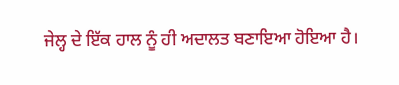ਜੇਲ੍ਹ ਦੇ ਇੱਕ ਹਾਲ ਨੂੰ ਹੀ ਅਦਾਲਤ ਬਣਾਇਆ ਹੋਇਆ ਹੈ।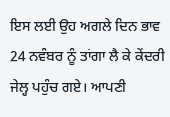ਇਸ ਲਈ ਉਹ ਅਗਲੇ ਦਿਨ ਭਾਵ 24 ਨਵੰਬਰ ਨੂੰ ਤਾਂਗਾ ਲੈ ਕੇ ਕੇਂਦਰੀ ਜੇਲ੍ਹ ਪਹੁੰਚ ਗਏ। ਆਪਣੀ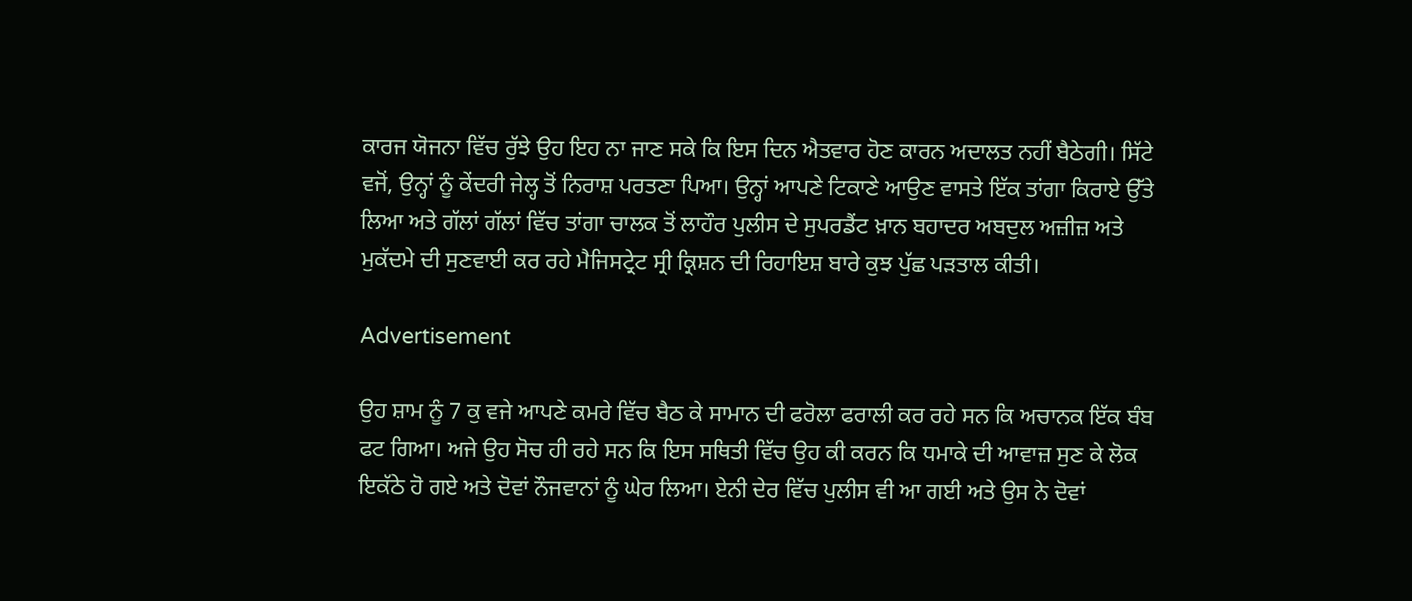ਕਾਰਜ ਯੋਜਨਾ ਵਿੱਚ ਰੁੱਝੇ ਉਹ ਇਹ ਨਾ ਜਾਣ ਸਕੇ ਕਿ ਇਸ ਦਿਨ ਐਤਵਾਰ ਹੋਣ ਕਾਰਨ ਅਦਾਲਤ ਨਹੀਂ ਬੈਠੇਗੀ। ਸਿੱਟੇ ਵਜੋਂ, ਉਨ੍ਹਾਂ ਨੂੰ ਕੇਂਦਰੀ ਜੇਲ੍ਹ ਤੋਂ ਨਿਰਾਸ਼ ਪਰਤਣਾ ਪਿਆ। ਉਨ੍ਹਾਂ ਆਪਣੇ ਟਿਕਾਣੇ ਆਉਣ ਵਾਸਤੇ ਇੱਕ ਤਾਂਗਾ ਕਿਰਾਏ ਉੱਤੇ ਲਿਆ ਅਤੇ ਗੱਲਾਂ ਗੱਲਾਂ ਵਿੱਚ ਤਾਂਗਾ ਚਾਲਕ ਤੋਂ ਲਾਹੌਰ ਪੁਲੀਸ ਦੇ ਸੁਪਰਡੈਂਟ ਖ਼ਾਨ ਬਹਾਦਰ ਅਬਦੁਲ ਅਜ਼ੀਜ਼ ਅਤੇ ਮੁਕੱਦਮੇ ਦੀ ਸੁਣਵਾਈ ਕਰ ਰਹੇ ਮੈਜਿਸਟ੍ਰੇਟ ਸ੍ਰੀ ਕ੍ਰਿਸ਼ਨ ਦੀ ਰਿਹਾਇਸ਼ ਬਾਰੇ ਕੁਝ ਪੁੱਛ ਪੜਤਾਲ ਕੀਤੀ।

Advertisement

ਉਹ ਸ਼ਾਮ ਨੂੰ 7 ਕੁ ਵਜੇ ਆਪਣੇ ਕਮਰੇ ਵਿੱਚ ਬੈਠ ਕੇ ਸਾਮਾਨ ਦੀ ਫਰੋਲਾ ਫਰਾਲੀ ਕਰ ਰਹੇ ਸਨ ਕਿ ਅਚਾਨਕ ਇੱਕ ਬੰਬ ਫਟ ਗਿਆ। ਅਜੇ ਉਹ ਸੋਚ ਹੀ ਰਹੇ ਸਨ ਕਿ ਇਸ ਸਥਿਤੀ ਵਿੱਚ ਉਹ ਕੀ ਕਰਨ ਕਿ ਧਮਾਕੇ ਦੀ ਆਵਾਜ਼ ਸੁਣ ਕੇ ਲੋਕ ਇਕੱਠੇ ਹੋ ਗਏ ਅਤੇ ਦੋਵਾਂ ਨੌਜਵਾਨਾਂ ਨੂੰ ਘੇਰ ਲਿਆ। ਏਨੀ ਦੇਰ ਵਿੱਚ ਪੁਲੀਸ ਵੀ ਆ ਗਈ ਅਤੇ ਉਸ ਨੇ ਦੋਵਾਂ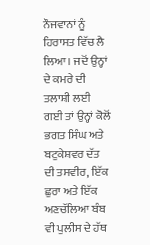ਨੌਜਵਾਨਾਂ ਨੂੰ ਹਿਰਾਸਤ ਵਿੱਚ ਲੈ ਲਿਆ। ਜਦੋਂ ਉਨ੍ਹਾਂ ਦੇ ਕਮਰੇ ਦੀ ਤਲਾਸ਼ੀ ਲਈ ਗਈ ਤਾਂ ਉਨ੍ਹਾਂ ਕੋਲੋਂ ਭਗਤ ਸਿੰਘ ਅਤੇ ਬਟੁਕੇਸ਼ਵਰ ਦੱਤ ਦੀ ਤਸਵੀਰ, ਇੱਕ ਛੁਰਾ ਅਤੇ ਇੱਕ ਅਣਚੱਲਿਆ ਬੰਬ ਵੀ ਪੁਲੀਸ ਦੇ ਹੱਥ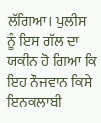ਲੱਗਿਆ। ਪੁਲੀਸ ਨੂੰ ਇਸ ਗੱਲ ਦਾ ਯਕੀਨ ਹੋ ਗਿਆ ਕਿ ਇਹ ਨੌਜਵਾਨ ਕਿਸੇ ਇਨਕਲਾਬੀ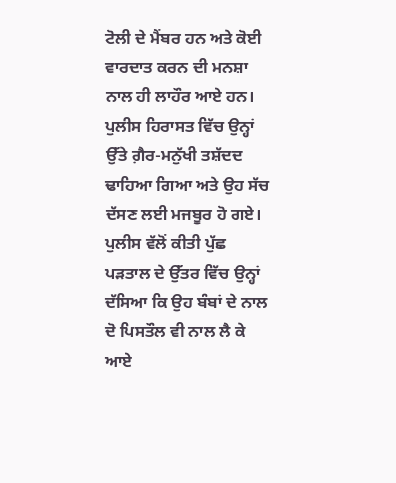ਟੋਲੀ ਦੇ ਮੈਂਬਰ ਹਨ ਅਤੇ ਕੋਈ ਵਾਰਦਾਤ ਕਰਨ ਦੀ ਮਨਸ਼ਾ ਨਾਲ ਹੀ ਲਾਹੌਰ ਆਏ ਹਨ। ਪੁਲੀਸ ਹਿਰਾਸਤ ਵਿੱਚ ਉਨ੍ਹਾਂ ਉੱਤੇ ਗ਼ੈਰ-ਮਨੁੱਖੀ ਤਸ਼ੱਦਦ ਢਾਹਿਆ ਗਿਆ ਅਤੇ ਉਹ ਸੱਚ ਦੱਸਣ ਲਈ ਮਜਬੂਰ ਹੋ ਗਏ। ਪੁਲੀਸ ਵੱਲੋਂ ਕੀਤੀ ਪੁੱਛ ਪੜਤਾਲ ਦੇ ਉੱਤਰ ਵਿੱਚ ਉਨ੍ਹਾਂ ਦੱਸਿਆ ਕਿ ਉਹ ਬੰਬਾਂ ਦੇ ਨਾਲ ਦੋ ਪਿਸਤੌਲ ਵੀ ਨਾਲ ਲੈ ਕੇ ਆਏ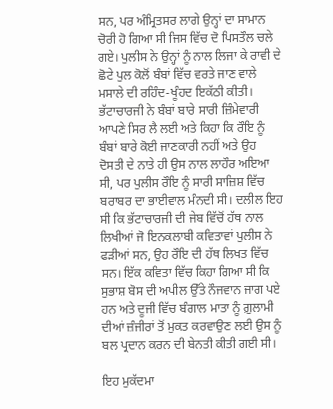ਸਨ, ਪਰ ਅੰਮ੍ਰਿਤਸਰ ਲਾਗੇ ਉਨ੍ਹਾਂ ਦਾ ਸਾਮਾਨ ਚੋਰੀ ਹੋ ਗਿਆ ਸੀ ਜਿਸ ਵਿੱਚ ਦੋ ਪਿਸਤੌਲ ਚਲੇ ਗਏ। ਪੁਲੀਸ ਨੇ ਉਨ੍ਹਾਂ ਨੂੰ ਨਾਲ ਲਿਜਾ ਕੇ ਰਾਵੀ ਦੇ ਛੋਟੇ ਪੁਲ ਕੋਲੋਂ ਬੰਬਾਂ ਵਿੱਚ ਵਰਤੇ ਜਾਣ ਵਾਲੇ ਮਸਾਲੇ ਦੀ ਰਹਿੰਦ-ਖੂੰਹਦ ਇਕੱਠੀ ਕੀਤੀ। ਭੱਟਾਚਾਰਜੀ ਨੇ ਬੰਬਾਂ ਬਾਰੇ ਸਾਰੀ ਜ਼ਿੰਮੇਵਾਰੀ ਆਪਣੇ ਸਿਰ ਲੈ ਲਈ ਅਤੇ ਕਿਹਾ ਕਿ ਰੌਇ ਨੂੰ ਬੰਬਾਂ ਬਾਰੇ ਕੋਈ ਜਾਣਕਾਰੀ ਨਹੀਂ ਅਤੇ ਉਹ ਦੋਸਤੀ ਦੇ ਨਾਤੇ ਹੀ ਉਸ ਨਾਲ ਲਾਹੌਰ ਅਇਆ ਸੀ, ਪਰ ਪੁਲੀਸ ਰੌਇ ਨੂੰ ਸਾਰੀ ਸਾਜ਼ਿਸ਼ ਵਿੱਚ ਬਰਾਬਰ ਦਾ ਭਾਈਵਾਲ ਮੰਨਦੀ ਸੀ। ਦਲੀਲ ਇਹ ਸੀ ਕਿ ਭੱਟਾਚਾਰਜੀ ਦੀ ਜੇਬ ਵਿੱਚੋਂ ਹੱਥ ਨਾਲ ਲਿਖੀਆਂ ਜੋ ਇਨਕਲਾਬੀ ਕਵਿਤਾਵਾਂ ਪੁਲੀਸ ਨੇ ਫੜੀਆਂ ਸਨ, ਉਹ ਰੌਇ ਦੀ ਹੱਥ ਲਿਖਤ ਵਿੱਚ ਸਨ। ਇੱਕ ਕਵਿਤਾ ਵਿੱਚ ਕਿਹਾ ਗਿਆ ਸੀ ਕਿ ਸੁਭਾਸ਼ ਬੋਸ ਦੀ ਅਪੀਲ ਉੱਤੇ ਨੌਜਵਾਨ ਜਾਗ ਪਏ ਹਨ ਅਤੇ ਦੂਜੀ ਵਿੱਚ ਬੰਗਾਲ ਮਾਤਾ ਨੂੰ ਗ਼ੁਲਾਮੀ ਦੀਆਂ ਜ਼ੰਜੀਰਾਂ ਤੋਂ ਮੁਕਤ ਕਰਵਾਉਣ ਲਈ ਉਸ ਨੂੰ ਬਲ ਪ੍ਰਦਾਨ ਕਰਨ ਦੀ ਬੇਨਤੀ ਕੀਤੀ ਗਈ ਸੀ।

ਇਹ ਮੁਕੱਦਮਾ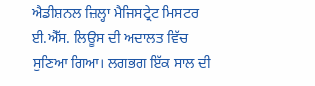ਐਡੀਸ਼ਨਲ ਜ਼ਿਲ੍ਹਾ ਮੈਜਿਸਟ੍ਰੇਟ ਮਿਸਟਰ ਈ.ਐੱਸ. ਲਿਊਸ ਦੀ ਅਦਾਲਤ ਵਿੱਚ ਸੁਣਿਆ ਗਿਆ। ਲਗਭਗ ਇੱਕ ਸਾਲ ਦੀ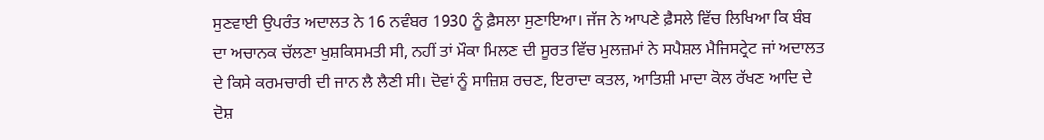ਸੁਣਵਾਈ ਉਪਰੰਤ ਅਦਾਲਤ ਨੇ 16 ਨਵੰਬਰ 1930 ਨੂੰ ਫ਼ੈਸਲਾ ਸੁਣਾਇਆ। ਜੱਜ ਨੇ ਆਪਣੇ ਫ਼ੈਸਲੇ ਵਿੱਚ ਲਿਖਿਆ ਕਿ ਬੰਬ ਦਾ ਅਚਾਨਕ ਚੱਲਣਾ ਖੁਸ਼ਕਿਸਮਤੀ ਸੀ, ਨਹੀਂ ਤਾਂ ਮੌਕਾ ਮਿਲਣ ਦੀ ਸੂਰਤ ਵਿੱਚ ਮੁਲਜ਼ਮਾਂ ਨੇ ਸਪੈਸ਼ਲ ਮੈਜਿਸਟ੍ਰੇਟ ਜਾਂ ਅਦਾਲਤ ਦੇ ਕਿਸੇ ਕਰਮਚਾਰੀ ਦੀ ਜਾਨ ਲੈ ਲੈਣੀ ਸੀ। ਦੋਵਾਂ ਨੂੰ ਸਾਜ਼ਿਸ਼ ਰਚਣ, ਇਰਾਦਾ ਕਤਲ, ਆਤਿਸ਼ੀ ਮਾਦਾ ਕੋਲ ਰੱਖਣ ਆਦਿ ਦੇ ਦੋਸ਼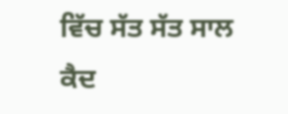ਵਿੱਚ ਸੱਤ ਸੱਤ ਸਾਲ ਕੈਦ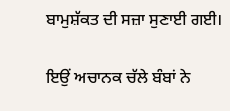ਬਾਮੁਸ਼ੱਕਤ ਦੀ ਸਜ਼ਾ ਸੁਣਾਈ ਗਈ।

ਇਉਂ ਅਚਾਨਕ ਚੱਲੇ ਬੰਬਾਂ ਨੇ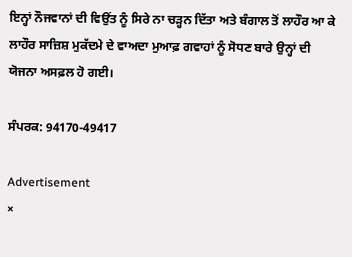ਇਨ੍ਹਾਂ ਨੌਜਵਾਨਾਂ ਦੀ ਵਿਉਂਤ ਨੂੰ ਸਿਰੇ ਨਾ ਚੜ੍ਹਨ ਦਿੱਤਾ ਅਤੇ ਬੰਗਾਲ ਤੋਂ ਲਾਹੌਰ ਆ ਕੇ ਲਾਹੌਰ ਸਾਜ਼ਿਸ਼ ਮੁਕੱਦਮੇ ਦੇ ਵਾਅਦਾ ਮੁਆਫ਼ ਗਵਾਹਾਂ ਨੂੰ ਸੋਧਣ ਬਾਰੇ ਉਨ੍ਹਾਂ ਦੀ ਯੋਜਨਾ ਅਸਫ਼ਲ ਹੋ ਗਈ।

ਸੰਪਰਕ: 94170-49417

Advertisement
×